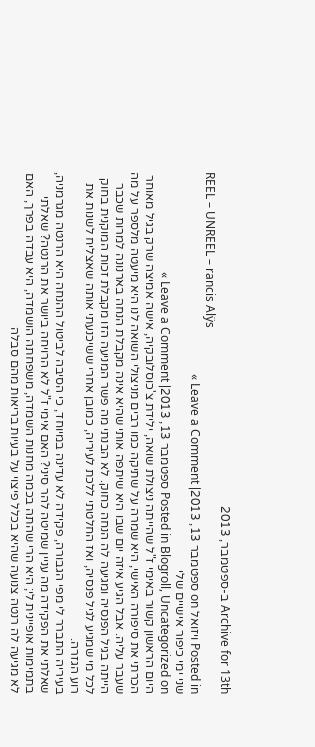Archive for 13th ב-ספטמבר, 2013
REEL – UNREEL – rancis Alÿs
Posted in ויזואל on ספטמבר 13, 2013| Leave a Comment »
שני ימי כיפור אישיים שלי
Posted in Blogroll, Uncategorized on ספטמבר 13, 2013| Leave a Comment »
היום הראשון קשור באימי ז"ל שהייתה ניצולת שואה, ילידת צ'כוסלובקיה, אישה אמיצה שרק בגיל מאוחר הכרתי את סיפורה האישי, היא שמרה על שתיקה כמו רבים מניצולי השואה לנו היא מיעטה מלספר על מה שעבר עליה. אבל הגיע איזה יום שבו היא שיתפה אותי שהיא אינה מקבלת הנחה בארנונה למרות שכבר הייתה בגיל הפנסיה ומגיעה לה הנחה כחוק. לא הבנתי מה פשר המניעה הזו מקבלת זכות המוקנית בחוק לכל מי שמגיע לגיל פנסיה, ואז החלטתי ללכת לעיריה, כמובן אחרי ששיכנעתי אותה שאצליח לשנות את רוע הגזרה.
בעיריה התברר לי מפי הגבורה, פקידה לא עדינה במיוחד, כי הסיבה לביטול ההנחה היא הרנטה מגרמניה, שאלתי את הפקידה מה עניין שמיטה להר סיני? האם אימי ז"ל לא הרויחה ביושר את הרנטה? שאלתי בתמימות אופיינית לי; היא הרי שהתה בכמה מחנות השמדה, משפחתה הושמדה, היא עבדה בפרך, האם לא מגיעה לה רנטה צנועה שהיא בכלל פיצוי על בעיות בריאות מהם סבלה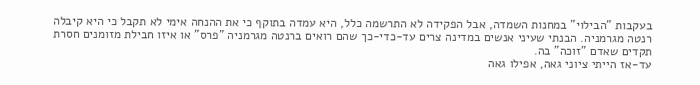בעקבות "הבילוי" במחנות השמדה, אבל הפקידה לא התרשמה כלל, היא עמדה בתוקף כי את ההנחה אימי לא תקבל כי היא קיבלה רנטה מגרמניה. הבנתי שעיני אנשים במדינה צרים עד-כדי-כך שהם רואים ברנטה מגרמניה "פרס" או איזו חבילת מזומנים חסרת תקדים שאדם "זוכה" בה.
עד-אז הייתי ציוני גאה, אפילו גאה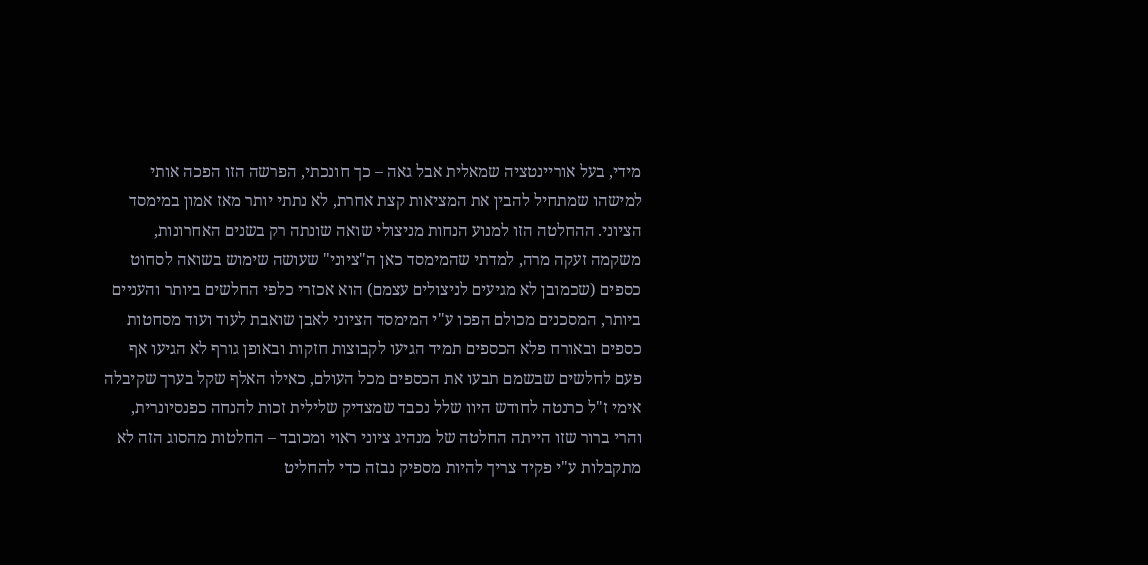מידי, בעל אוריינטציה שמאלית אבל גאה – כך חונכתי, הפרשה הזו הפכה אותי למישהו שמתחיל להבין את המציאות קצת אחרת, לא נתתי יותר מאז אמון במימסד הציוני. ההחלטה הזו למנוע הנחות מניצולי שואה שונתה רק בשנים האחרונות, משקמה זעקה מרה, למדתי שהמימסד כאן ה"ציוני" שעושה שימוש בשואה לסחוט כספים (שכמובן לא מגיעים לניצולים עצמם) הוא אכזרי כלפי החלשים ביותר והעניים ביותר, המסכנים מכולם הפכו ע"י המימסד הציוני לאבן שואבת לעוד ועוד מסחטות כספים ובאורח פלא הכספים תמיד הגיעו לקבוצות חזקות ובאופן גורף לא הגיעו אף פעם לחלשים שבשמם תבעו את הכספים מכל העולם, כאילו האלף שקל בערך שקיבלה אימי ז"ל כרנטה לחודש היוו שלל נכבד שמצדיק שלילית זכות להנחה כפנסיונרית, והרי ברור שזו הייתה החלטה של מנהיג ציוני ראוי ומכובד – החלטות מהסוג הזה לא מתקבלות ע"י פקיד צריך להיות מספיק נבזה כדי להחליט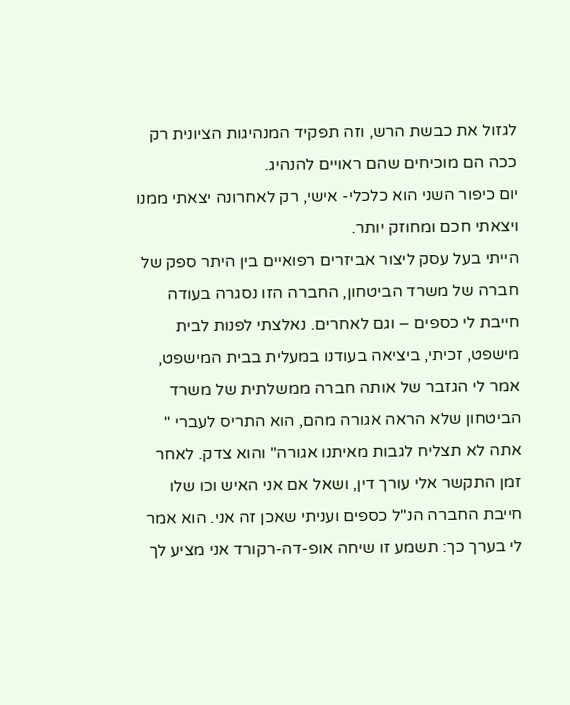לגזול את כבשת הרש, וזה תפקיד המנהיגות הציונית רק ככה הם מוכיחים שהם ראויים להנהיג.
יום כיפור השני הוא כלכלי- אישי, רק לאחרונה יצאתי ממנו ויצאתי חכם ומחוזק יותר.
הייתי בעל עסק ליצור אביזרים רפואיים בין היתר ספק של חברה של משרד הביטחון, החברה הזו נסגרה בעודה חייבת לי כספים – וגם לאחרים. נאלצתי לפנות לבית מישפט, זכיתי, ביציאה בעודנו במעלית בבית המישפט, אמר לי הגזבר של אותה חברה ממשלתית של משרד הביטחון שלא הראה אגורה מהם, הוא התריס לעברי " אתה לא תצליח לגבות מאיתנו אגורה" והוא צדק. לאחר זמן התקשר אלי עורך דין, ושאל אם אני האיש וכו שלו חייבת החברה הנ"ל כספים ועניתי שאכן זה אני. הוא אמר לי בערך כך: תשמע זו שיחה אופ-דה-רקורד אני מציע לך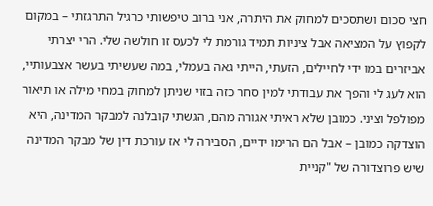חצי סכום ושתסכים למחוק את היתרה, אני ברוב טיפשותי כרגיל התרגזתי – במקום לקפוץ על המציאה אבל ציניות תמיד גורמת לי לכעס זו חולשה שלי. הרי יצרתי אביזרים במו ידי לחיילים, הזעתי, הייתי גאה בעמלי, במה שעשיתי בעשר אצבעותיי, הוא לעג לי והפך את עבודתי למין סחר כזה בזוי שניתן למחוק במחי מילה או תיאור מפולפל וציני. כמובן שלא ראיתי אגורה מהם, הגשתי קובלנה למבקר המדינה, היא הוצדקה כמובן – אבל הם הרימו ידיים, הסבירה לי אז עורכת דין של מבקר המדינה שיש פרוצדורה של "קניית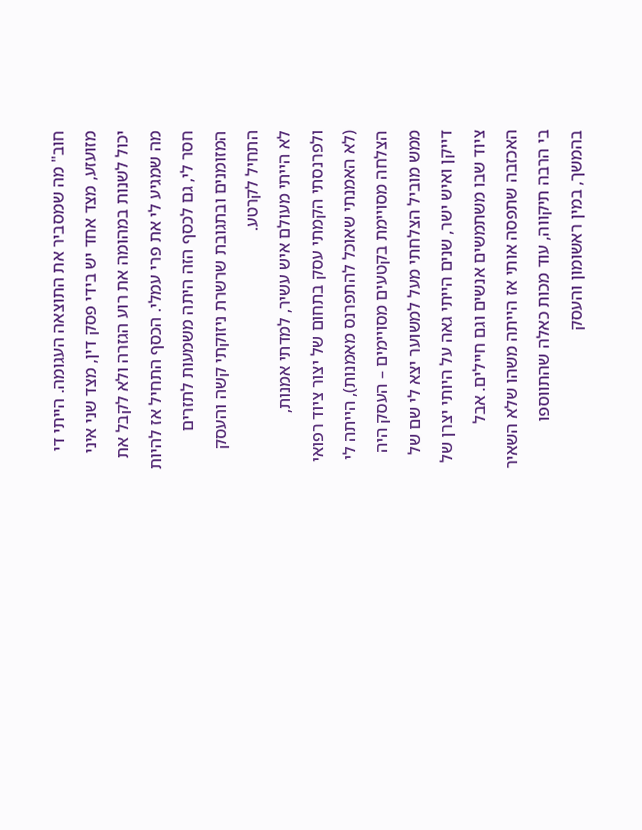חוב" מה שמסביר את התוצאה העגומה. הייתי די מזועזע, מצד אחד יש בידי פסק דין, מצד שני איני יכול לשנות במהומה את רוע הגזרה ולא לקבל את מה שמגיע לי את פרי עמלי. הכסף התחיל אז להיות חסר לי, גם לכסף הזה היתה משמעות לתזרים המזומנים ובתגובת שרשרת ניזוקתי קשה והעסק התחיל לקרטע.
לא הייתי מעולם איש עשיר, למדתי אמנות, ולפרנסתי הקמתי עסק בתחום של יצור ציוד רפואי (לא האמנתי שאוכל להתפרנס מאמנות), הייתה לי הצלחה מסויימת בקטעים מסויימים – העסק היה ממש מוביל הצלחתי מעל למשוער יצא לי שם של דייקן ואיש ישר, שנים הייתי גאה על היותי יצרן של ציוד שבו משתמשים אנשים וגם חיילים. אבל האכזבה שתפסה אותי אז הייתה משהו שלא השאיר בי הרבה תיקווה, עוד מכות כאלה שהתווספו בהמשך, במין ראשומון והעסק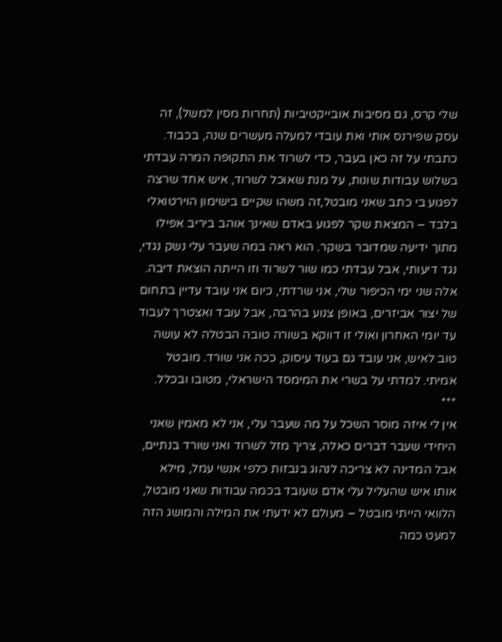שלי קרס, גם מסיבות אובייקטיביות (תחרות מסין למשל), זה עסק שפירנס אותי ואת עובדי למעלה מעשרים שנה, בכבוד.
כתבתי על זה כאן בעבר, כדי לשרוד את התקופה המרה עבדתי בשלוש עבודות שונות, על מנת שאוכל לשרוד, איש אחד שרצה לפגוע בי כתב שאני מובטל,זה משהו שקיים בישימון הוירטואלי בלבד – המצאת שקר לפגוע באדם שאינך אוהב ביריב אפילו מתוך ידיעה שמדובר בשקר. הוא ראה במה שעבר עלי נשק נגדי, נגד דיעותי, אבל עבדתי כמו שור לשרוד וזו הייתה הוצאת דיבה.
אלה שני ימי הכיפור שלי, אני שרדתי, כיום אני עובד עדיין בתחום של יצור אביזרים, באופן צנוע בהרבה, אבל עובד ואצטרך לעבוד עד יומי האחרון ואולי זו דווקא בשורה טובה הבטלה לא עושה טוב לאיש, אני עובד גם בעוד עיסוק, ככה אני שורד. מובטל אמיתי. למדתי על בשרי את המימסד הישראלי, מטובו ובכלל.
***
אין לי איזה מוסר השכל על מה שעבר עלי, אני לא מאמין שאני היחידי שעבר דברים כאלה, צריך מזל לשרוד ואני שורד בנתיים, אבל המדינה לא צריכה לנהוג בנבזות כלפי אנשי עמל, מילא אותו איש שהעליל עלי אדם שעובד בכמה עבודות שאני מובטל, הלוואי הייתי מובטל – מעולם לא ידעתי את המילה והמושג הזה למעט כמה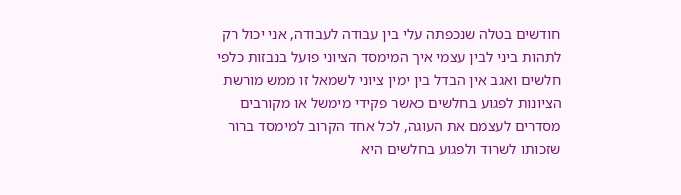חודשים בטלה שנכפתה עלי בין עבודה לעבודה, אני יכול רק לתהות ביני לבין עצמי איך המימסד הציוני פועל בנבזות כלפי חלשים ואגב אין הבדל בין ימין ציוני לשמאל זו ממש מורשת הציונות לפגוע בחלשים כאשר פקידי מימשל או מקורבים מסדרים לעצמם את העוגה, לכל אחד הקרוב למימסד ברור שזכותו לשרוד ולפגוע בחלשים היא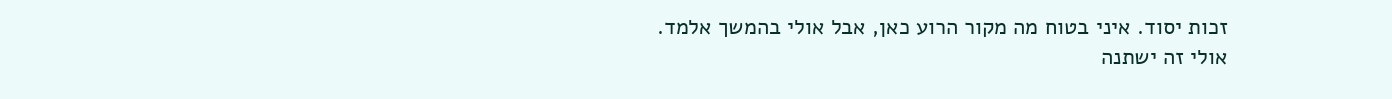זכות יסוד. איני בטוח מה מקור הרוע כאן, אבל אולי בהמשך אלמד.
אולי זה ישתנה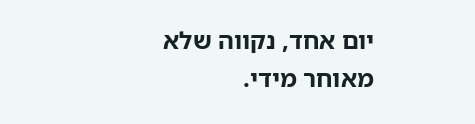יום אחד, נקווה שלא מאוחר מידי.